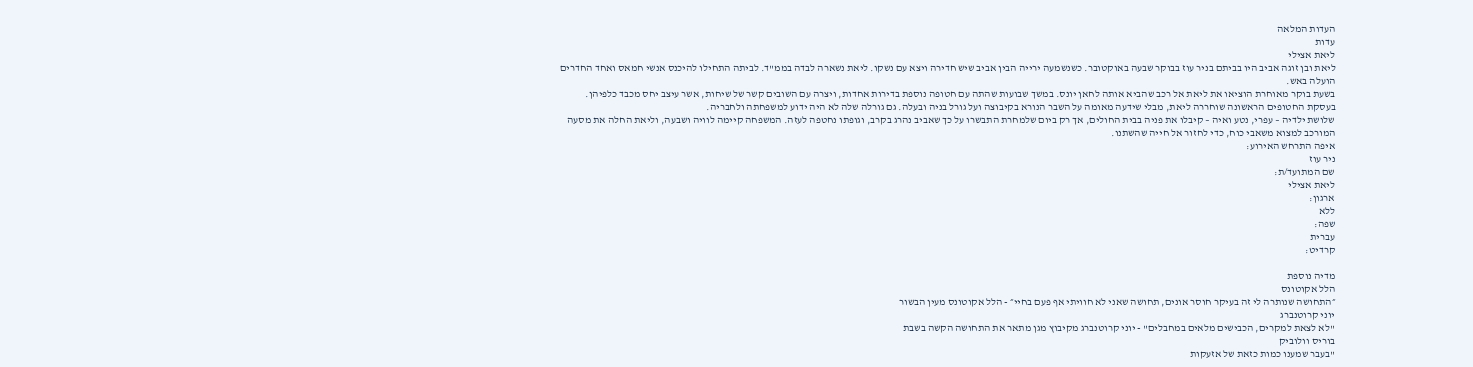העדות המלאה
עדות
ליאת אצילי
ליאת ובן זוגה אביב היו בביתם בניר עוז בבוקר שבעה באוקטובר. כשנשמעה ירייה הבין אביב שיש חדירה ויצא עם נשקו. ליאת נשארה לבדה בממ"ד. לביתה התחילו להיכנס אנשי חמאס ואחד החדרים הועלה באש.
בשעת בוקר מאוחרת הוציאו את ליאת אל רכב שהביא אותה לחאן יונס. במשך שבועות שהתה עם חטופה נוספת בדירות אחדות, ויצרה עם השובים קשר של שיחות, אשר עיצב יחס מכבד כלפיהן.
בעסקת החטופים הראשונה שוחררה ליאת, מבלי שידעה מאומה על השבר הנורא בקיבוצה ועל גורל בניה ובעלה. גם גורלה שלה לא היה ידוע למשפחתה ולחבריה.
שלושת ילדיה – עפרי, נטע ואיה – קיבלו את פניה בבית החולים, אך רק ביום שלמחרת התבשרו על כך שאביב נהרג בקרב, וגופתו נחטפה לעזה. המשפחה קיימה לוויה ושבעה, וליאת החלה את מסעה המורכב למצוא משאבי כוח, כדי לחזור אל חייה שהשתנו.
איפה התרחש האירוע:
ניר עוז
שם המתועד/ת:
ליאת אצילי
ארגון:
ללא
שפה:
עברית
קרדיט:

מדיה נוספת
הלל אקוטונס
״התחושה שנותרה לי זה בעיקר חוסר אונים, תחושה שאני לא חוויתי אף פעם בחיי״ - הלל אקוטונס מעין הבשור
יוני קרוטנברג
"לא לצאת למקרים, הכבישים מלאים במחבלים" - יוני קרוטנברג מקיבוץ מגן מתאר את התחושה הקשה בשבת
בוריס וולוביק
"בעבר שמענו כמות כזאת של אזעקות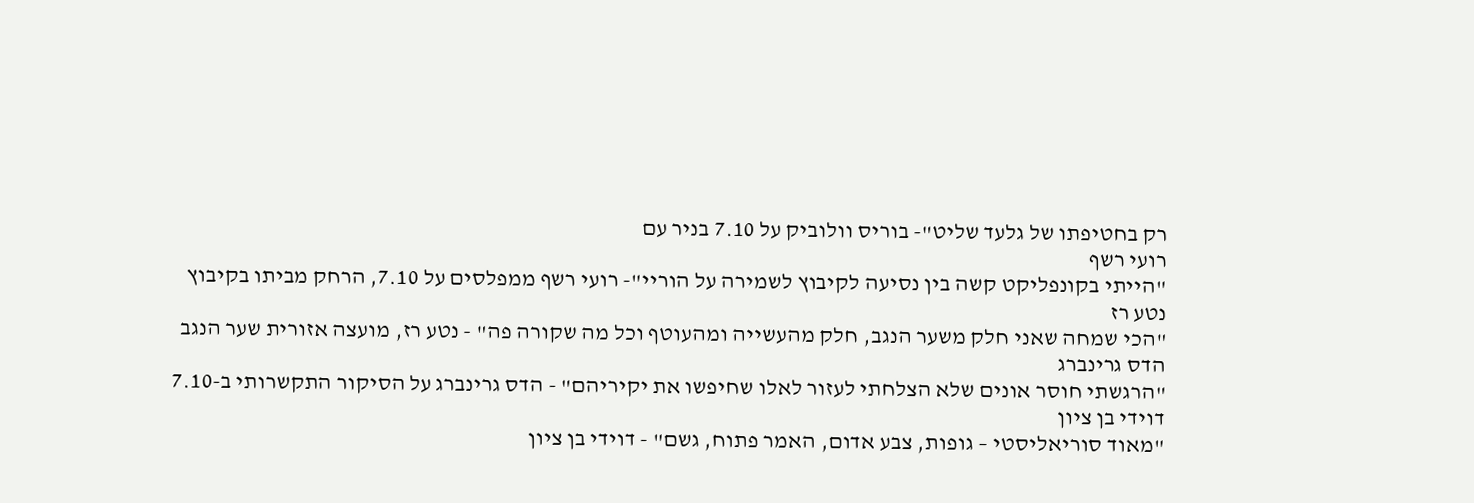רק בחטיפתו של גלעד שליט"- בוריס וולוביק על 7.10 בניר עם
רועי רשף
"הייתי בקונפליקט קשה בין נסיעה לקיבוץ לשמירה על הוריי"- רועי רשף ממפלסים על 7.10, הרחק מביתו בקיבוץ
נטע רז
"הכי שמחה שאני חלק משער הנגב, חלק מהעשייה ומהעוטף וכל מה שקורה פה" - נטע רז, מועצה אזורית שער הנגב
הדס גרינברג
"הרגשתי חוסר אונים שלא הצלחתי לעזור לאלו שחיפשו את יקיריהם" - הדס גרינברג על הסיקור התקשרותי ב-7.10
דוידי בן ציון
"מאוד סוריאליסטי – גופות, צבע אדום, האמר פתוח, גשם" - דוידי בן ציון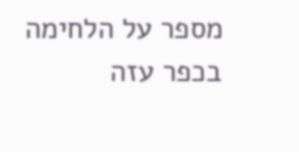מספר על הלחימה בכפר עזה